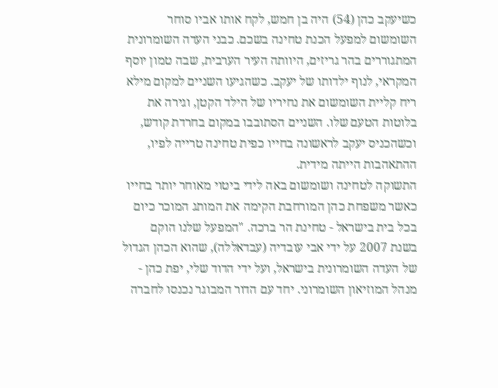כשיעקב כהן (54) היה בן חמש, לקח אותו אביו סוחר השומשום למפעל הכנת טחינה בשכם. כבני העדה השומרונית המתגוררים בהר גריזים, היוותה העיר הערבית, שבה טמון יוסף המקראי, לנוף ילדותו של יעקב. כשהגיעו השניים למקום מילא ריח קליית השומשום את נחיריו של הילד הקטן, וגירה את בלוטות הטעם שלו. השניים הסתובבו במקום בחרדת קודש, וכשהכניס יעקב לראשונה בחייו כפית טחינה טרייה לפיו, ההתאהבות הייתה מידית.
התשוקה לטחינה ושומשום באה לידי ביטוי מאוחר יותר בחייו כאשר משפחת כהן המורחבת הקימה את המותג המוכר כיום בכל בית בישראל - טחינת הר ברכה. "המפעל שלנו הוקם בשנת 2007 על ידי אבי עובדיה (עבדאללה), שהוא הכהן הגדול של העדה השומרונית בישראל, ועל ידי הדוד שלי, יפת כהן - מנהל המוזיאון השומרוני. יחד עם הדור המבוגר נכנסו לחברה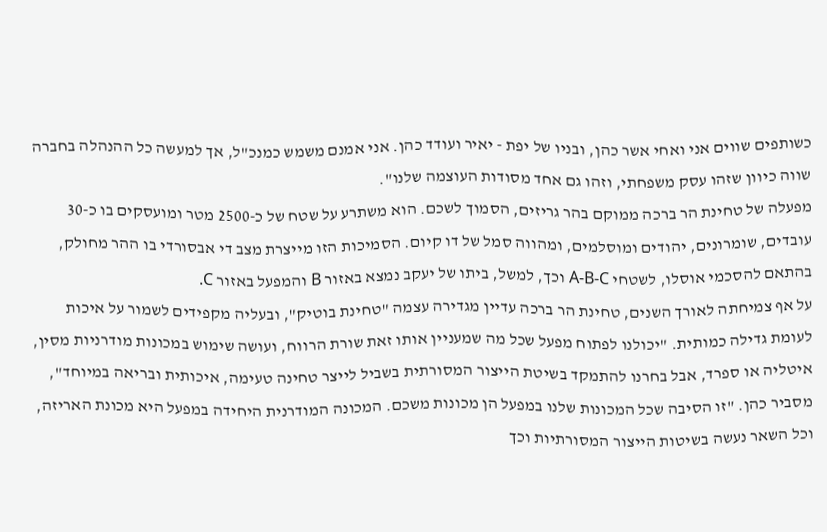כשותפים שווים אני ואחי אשר כהן, ובניו של יפת - יאיר ועודד כהן. אני אמנם משמש כמנכ"ל, אך למעשה כל ההנהלה בחברה שווה כיוון שזהו עסק משפחתי, וזהו גם אחד מסודות העוצמה שלנו".
מפעלה של טחינת הר ברכה ממוקם בהר גריזים, הסמוך לשכם. הוא משתרע על שטח של כ-2500 מטר ומועסקים בו כ-30 עובדים, שומרונים, יהודים ומוסלמים, ומהווה סמל של דו קיום. הסמיכות הזו מייצרת מצב די אבסורדי בו ההר מחולק, בהתאם להסכמי אוסלו, לשטחי A-B-C וכך, למשל, ביתו של יעקב נמצא באזור B והמפעל באזור C.
על אף צמיחתה לאורך השנים, טחינת הר ברכה עדיין מגדירה עצמה "טחינת בוטיק", ובעליה מקפידים לשמור על איכות לעומת גדילה כמותית. "יכולנו לפתוח מפעל שכל מה שמעניין אותו זאת שורת הרווח, ועושה שימוש במכונות מודרניות מסין, איטליה או ספרד, אבל בחרנו להתמקד בשיטת הייצור המסורתית בשביל לייצר טחינה טעימה, איכותית ובריאה במיוחד", מסביר כהן. "זו הסיבה שכל המכונות שלנו במפעל הן מכונות משכם. המכונה המודרנית היחידה במפעל היא מכונת האריזה, וכל השאר נעשה בשיטות הייצור המסורתיות וכך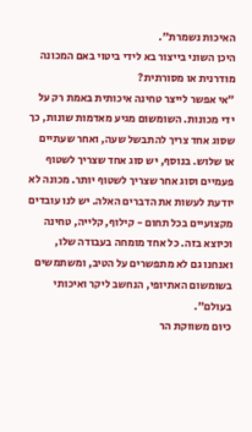האיכות נשמרת".
היכן השוני בייצור בא לידי ביטוי באם המכונה מודרנית או מסורתית?
"אי אפשר לייצר טחינה איכותית באמת רק על ידי מכונות. השומשום מגיע מאדמות שונות, כך שסוג אחד צריך להתבשל שעה, ואחר שעתיים או שלוש. בנוסף, יש סוג אחד שצריך לשטוף פעמיים וסוג אחר שצריך לשטוף יותר. מכונה לא יודעת לעשות את הדברים האלה. יש לנו עובדים מקצועיים בכל תחום - קילוף, קלייה, טחינה וכיוצא בזה. כל אחד מומחה בעבודה שלו, ואנחנו גם לא מתפשרים על הטיב, ומשתמשים בשומשום האתיופי, הנחשב ליקר ואיכותי בעולם".
כיום משווקת הר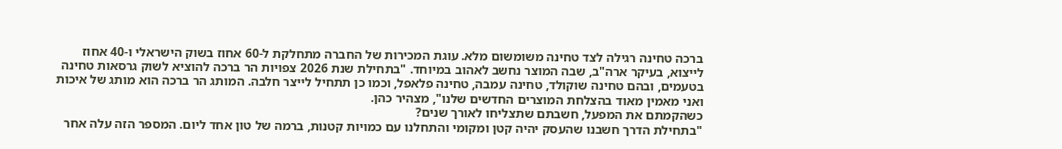ברכה טחינה רגילה לצד טחינה משומשום מלא. עוגת המכירות של החברה מתחלקת ל-60 אחוז בשוק הישראלי ו-40 אחוז לייצוא, בעיקר ארה"ב, שבה המוצר נחשב לאהוב במיוחד. "בתחילת שנת 2026 צפויות הר ברכה להוציא לשוק גרסאות טחינה בטעמים, ובהם טחינה שוקולד, טחינה עמבה, טחינה פלאפל, וכמו כן תתחיל לייצר חלבה. המותג הר ברכה הוא מותג של איכות ואני מאמין מאוד בהצלחת המוצרים החדשים שלנו", מצהיר כהן.
כשהקמתם את המפעל, חשבתם שתצליחו לאורך שנים?
"בתחילת הדרך חשבנו שהעסק יהיה קטן ומקומי והתחלנו עם כמויות קטנות, ברמה של טון אחד ליום. המספר הזה עלה אחר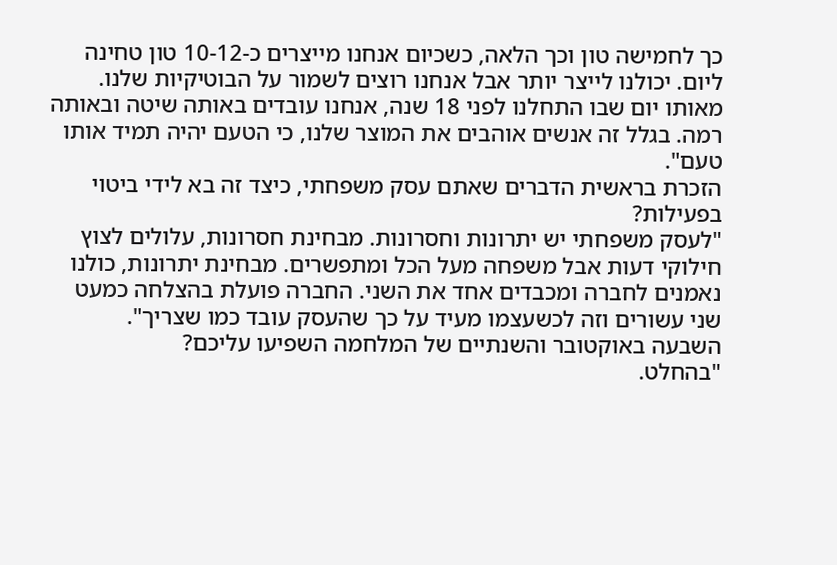כך לחמישה טון וכך הלאה, כשכיום אנחנו מייצרים כ-10-12 טון טחינה ליום. יכולנו לייצר יותר אבל אנחנו רוצים לשמור על הבוטיקיות שלנו. מאותו יום שבו התחלנו לפני 18 שנה, אנחנו עובדים באותה שיטה ובאותה רמה. בגלל זה אנשים אוהבים את המוצר שלנו, כי הטעם יהיה תמיד אותו טעם".
הזכרת בראשית הדברים שאתם עסק משפחתי, כיצד זה בא לידי ביטוי בפעילות?
"לעסק משפחתי יש יתרונות וחסרונות. מבחינת חסרונות, עלולים לצוץ חילוקי דעות אבל משפחה מעל הכל ומתפשרים. מבחינת יתרונות, כולנו נאמנים לחברה ומכבדים אחד את השני. החברה פועלת בהצלחה כמעט שני עשורים וזה לכשעצמו מעיד על כך שהעסק עובד כמו שצריך".
השבעה באוקטובר והשנתיים של המלחמה השפיעו עליכם?
"בהחלט.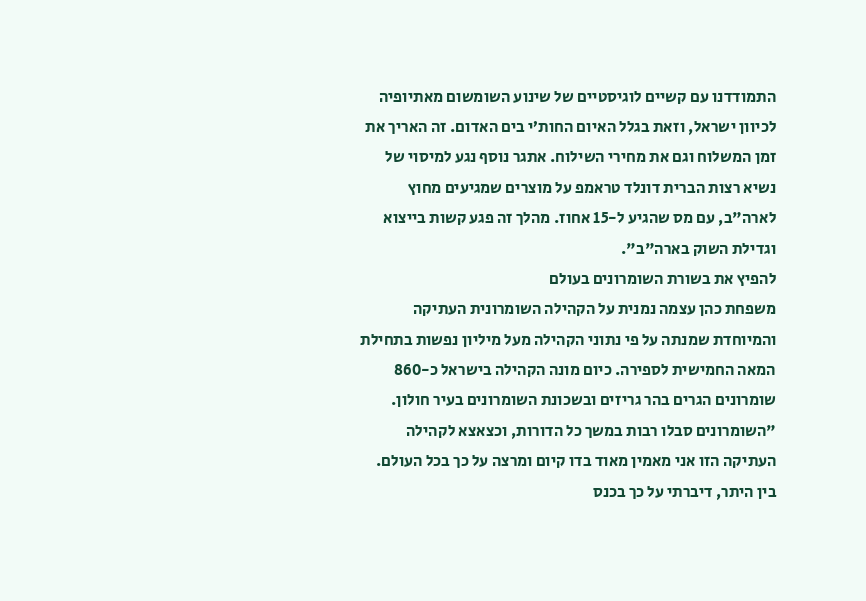התמודדנו עם קשיים לוגיסטיים של שינוע השומשום מאתיופיה לכיוון ישראל, וזאת בגלל האיום החות’י בים האדום. זה האריך את זמן המשלוח וגם את מחירי השילוח. אתגר נוסף נגע למיסוי של נשיא רצות הברית דונלד טראמפ על מוצרים שמגיעים מחוץ לארה"ב, עם מס שהגיע ל-15 אחוז. מהלך זה פגע קשות בייצוא וגדילת השוק בארה"ב".
להפיץ את בשורת השומרונים בעולם
משפחת כהן עצמה נמנית על הקהילה השומרונית העתיקה והמיוחדת שמנתה על פי נתוני הקהילה מעל מיליון נפשות בתחילת המאה החמישית לספירה. כיום מונה הקהילה בישראל כ-860 שומרונים הגרים בהר גריזים ובשכונת השומרונים בעיר חולון. "השומרונים סבלו רבות במשך כל הדורות, וכצאצא לקהילה העתיקה הזו אני מאמין מאוד בדו קיום ומרצה על כך בכל העולם. בין היתר, דיברתי על כך בכנס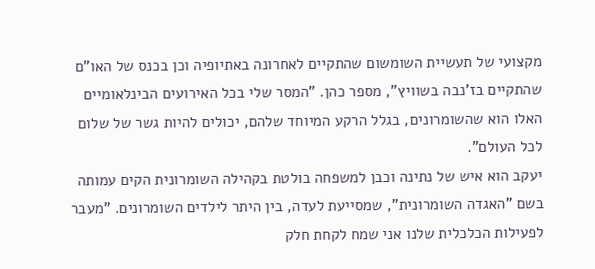מקצועי של תעשיית השומשום שהתקיים לאחרונה באתיופיה וכן בכנס של האו"ם שהתקיים בז’נבה בשוויץ", מספר כהן. "המסר שלי בכל האירועים הבינלאומיים האלו הוא שהשומרונים, בגלל הרקע המיוחד שלהם, יכולים להיות גשר של שלום לכל העולם".
יעקב הוא איש של נתינה וכבן למשפחה בולטת בקהילה השומרונית הקים עמותה בשם "האגדה השומרונית", שמסייעת לעדה, בין היתר לילדים השומרונים. "מעבר לפעילות הכלכלית שלנו אני שמח לקחת חלק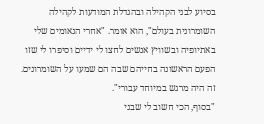בסיוע לבני הקהילה ובהגדלת המודעות לקהילה השומרונית בעולם", הוא אומר. "אחרי הנאומים שלי באתיופיה ובשוויץ אנשים לחצו לי ידיים וסיפרו לי שזו הפעם הראשונה בחייהם שבה הם שמעו על השומרונים. זה היה מרגש במיוחד עבורי".
"בסוף, הכי חשוב לי שבני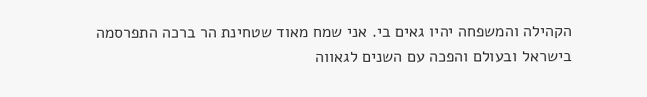הקהילה והמשפחה יהיו גאים בי. אני שמח מאוד שטחינת הר ברכה התפרסמה בישראל ובעולם והפכה עם השנים לגאווה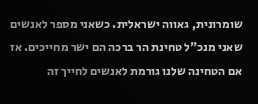שומרונית, גאווה ישראלית. כשאני מספר לאנשים שאני מנכ"ל טחינת הר ברכה הם ישר מחייכים. אז אם הטחינה שלנו גורמת לאנשים לחייך זה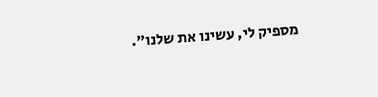מספיק לי, עשינו את שלנו".